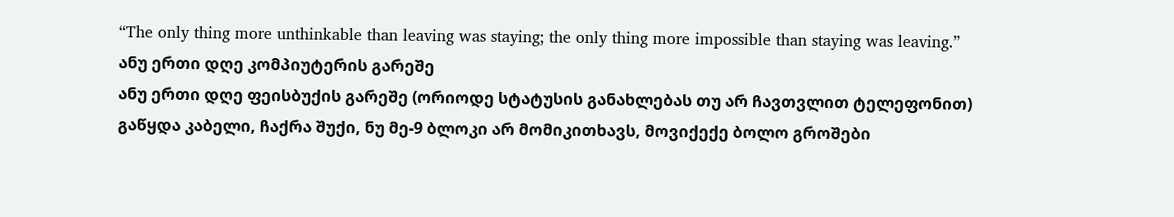“The only thing more unthinkable than leaving was staying; the only thing more impossible than staying was leaving.”
ანუ ერთი დღე კომპიუტერის გარეშე
ანუ ერთი დღე ფეისბუქის გარეშე (ორიოდე სტატუსის განახლებას თუ არ ჩავთვლით ტელეფონით)
გაწყდა კაბელი, ჩაქრა შუქი, ნუ მე-9 ბლოკი არ მომიკითხავს, მოვიქექე ბოლო გროშები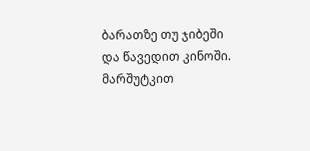ბარათზე თუ ჯიბეში და წავედით კინოში.
მარშუტკით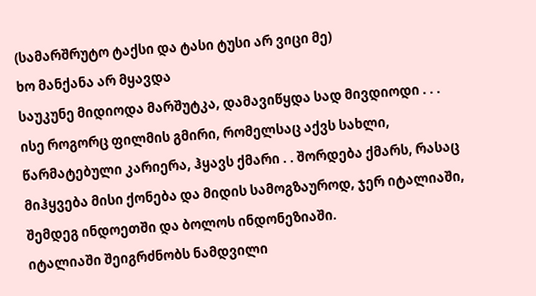(სამარშრუტო ტაქსი და ტასი ტუსი არ ვიცი მე)
ხო მანქანა არ მყავდა
საუკუნე მიდიოდა მარშუტკა, დამავიწყდა სად მივდიოდი . . .
ისე როგორც ფილმის გმირი, რომელსაც აქვს სახლი, წარმატებული კარიერა, ჰყავს ქმარი . . შორდება ქმარს, რასაც მიჰყვება მისი ქონება და მიდის სამოგზაუროდ, ჯერ იტალიაში, შემდეგ ინდოეთში და ბოლოს ინდონეზიაში.
იტალიაში შეიგრძნობს ნამდვილი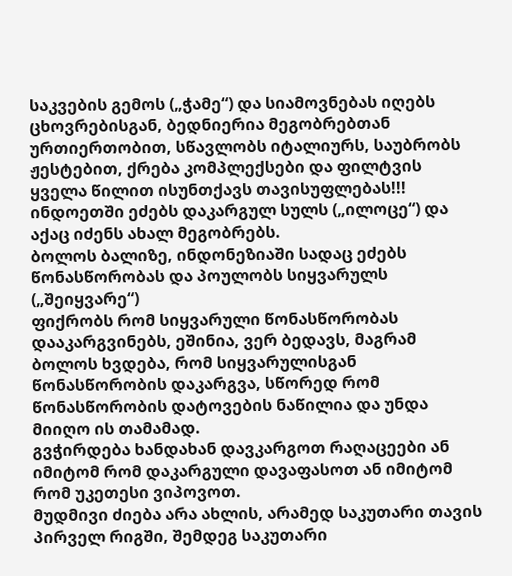საკვების გემოს („ჭამე“) და სიამოვნებას იღებს ცხოვრებისგან, ბედნიერია მეგობრებთან ურთიერთობით, სწავლობს იტალიურს, საუბრობს ჟესტებით, ქრება კომპლექსები და ფილტვის ყველა წილით ისუნთქავს თავისუფლებას!!!
ინდოეთში ეძებს დაკარგულ სულს („ილოცე“) და აქაც იძენს ახალ მეგობრებს.
ბოლოს ბალიზე, ინდონეზიაში სადაც ეძებს წონასწორობას და პოულობს სიყვარულს („შეიყვარე“)
ფიქრობს რომ სიყვარული წონასწორობას დააკარგვინებს, ეშინია, ვერ ბედავს, მაგრამ ბოლოს ხვდება, რომ სიყვარულისგან წონასწორობის დაკარგვა, სწორედ რომ წონასწორობის დატოვების ნაწილია და უნდა მიიღო ის თამამად.
გვჭირდება ხანდახან დავკარგოთ რაღაცეები ან იმიტომ რომ დაკარგული დავაფასოთ ან იმიტომ რომ უკეთესი ვიპოვოთ.
მუდმივი ძიება არა ახლის, არამედ საკუთარი თავის პირველ რიგში, შემდეგ საკუთარი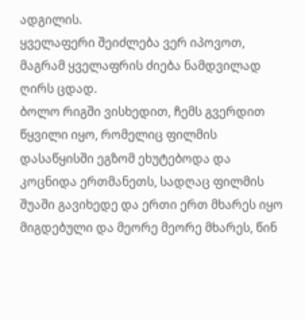ადგილის.
ყველაფერი შეიძლება ვერ იპოვოთ, მაგრამ ყველაფრის ძიება ნამდვილად ღირს ცდად.
ბოლო რიგში ვისხედით, ჩემს გვერდით წყვილი იყო, რომელიც ფილმის დასაწყისში ეგზომ ეხუტებოდა და კოცნიდა ერთმანეთს, სადღაც ფილმის შუაში გავიხედე და ერთი ერთ მხარეს იყო მიგდებული და მეორე მეორე მხარეს, წინ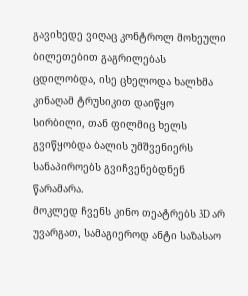გავიხედე ვიღაც კონტროლ მოხეული ბილეთებით გაგრილებას ცდილობდა, ისე ცხელოდა ხალხმა კინაღამ ტრუსიკით დაიწყო სირბილი, თან ფილმიც ხელს გვიწყობდა ბალის უმშვენიერს სანაპიროებს გვიჩვენებდნენ წარამარა.
მოკლედ ჩვენს კინო თეატრებს 3D არ უვარგათ, სამაგიეროდ ანტი საზასაო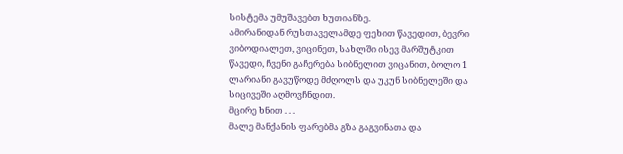სისტემა უმუშავებთ ხუთიანზე.
ამირანიდან რუსთაველამდე ფეხით წავედით, ბევრი ვიბოდიალეთ, ვიცინეთ, სახლში ისევ მარშუტკით წავედი, ჩვენი გაჩერება სიბნელით ვიცანით, ბოლო 1 ლარიანი გავუწოდე მძღოლს და უკუნ სიბნელეში და სიცივეში აღმოვჩნდით.
მცირე ხნით . . .
მალე მანქანის ფარებმა გზა გაგვინათა და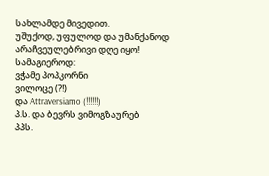სახლამდე მივედით.
უშუქოდ, უფულოდ და უმანქანოდ არაჩვეულებრივი დღე იყო!
სამაგიეროდ:
ვჭამე პოპკორნი
ვილოცე (?!)
და Attraversiamo (!!!!!!)
პ.ს. და ბევრს ვიმოგზაურებ
პპს.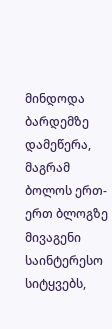მინდოდა ბარდემზე დამეწერა, მაგრამ ბოლოს ერთ-ერთ ბლოგზე მივაგენი საინტერესო სიტყვებს,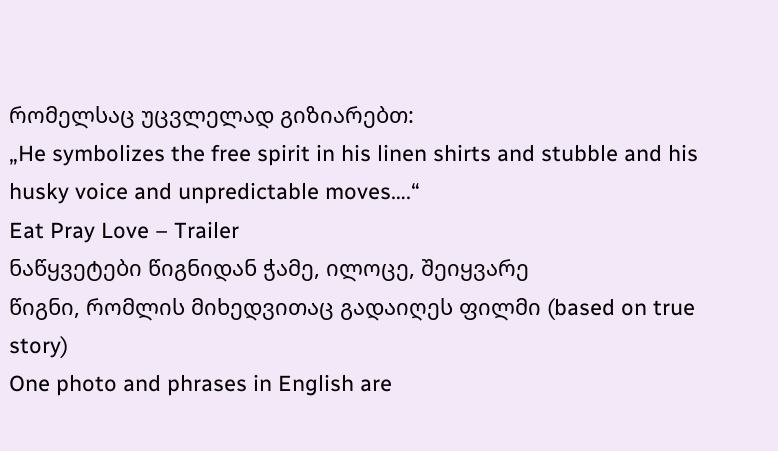რომელსაც უცვლელად გიზიარებთ:
„He symbolizes the free spirit in his linen shirts and stubble and his husky voice and unpredictable moves….“
Eat Pray Love – Trailer
ნაწყვეტები წიგნიდან ჭამე, ილოცე, შეიყვარე
წიგნი, რომლის მიხედვითაც გადაიღეს ფილმი (based on true story)
One photo and phrases in English are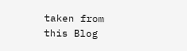taken from this Blog